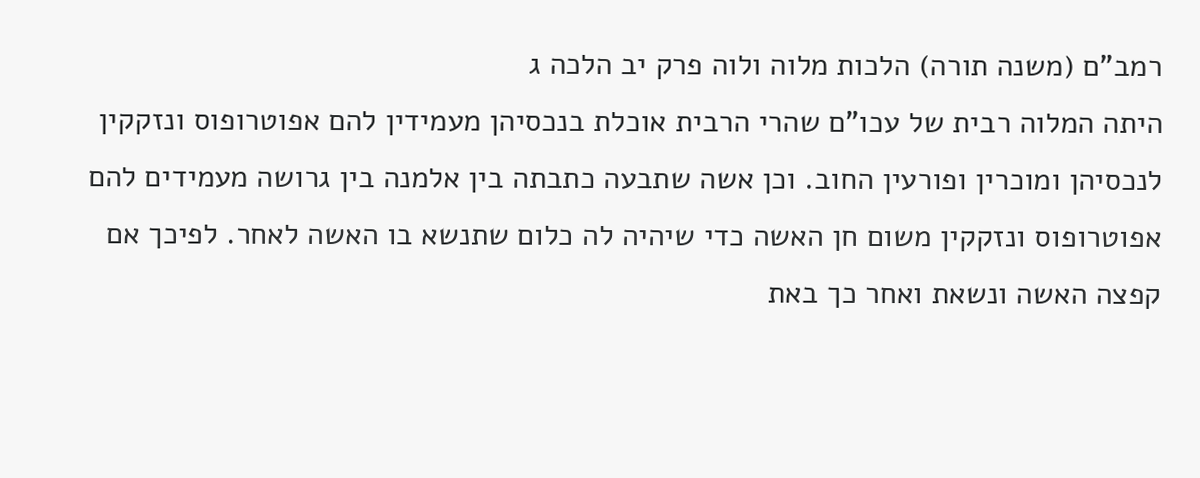רמב"ם (משנה תורה) הלכות מלוה ולוה פרק יב הלכה ג
היתה המלוה רבית של עכו"ם שהרי הרבית אוכלת בנכסיהן מעמידין להם אפוטרופוס ונזקקין לנכסיהן ומוכרין ופורעין החוב. וכן אשה שתבעה כתבתה בין אלמנה בין גרושה מעמידים להם אפוטרופוס ונזקקין משום חן האשה כדי שיהיה לה כלום שתנשא בו האשה לאחר. לפיכך אם קפצה האשה ונשאת ואחר כך באת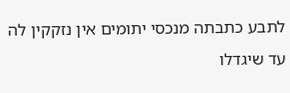לתבע כתבתה מנכסי יתומים אין נזקקין לה עד שיגדלו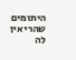היתומים שהרי אין לה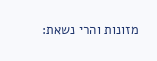מזונות והרי נשאת: